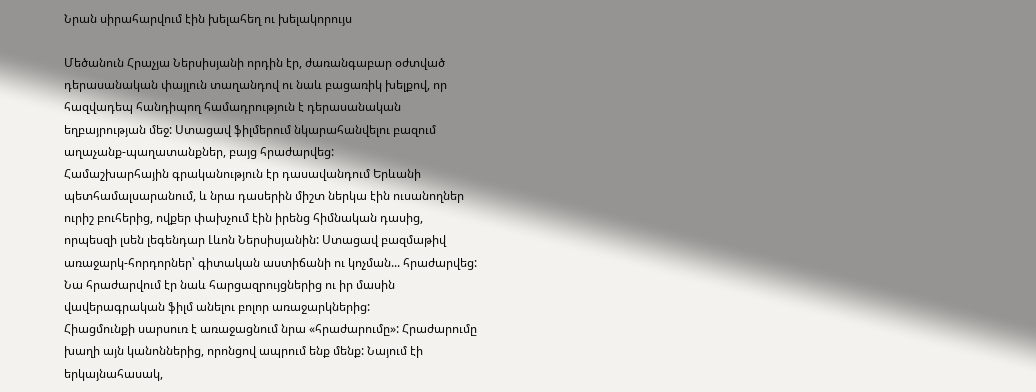Նրան սիրահարվում էին խելահեղ ու խելակորույս

Մեծանուն Հրաչյա Ներսիսյանի որդին էր, ժառանգաբար օժտված դերասանական փայլուն տաղանդով ու նաև բացառիկ խելքով, որ հազվադեպ հանդիպող համադրություն է դերասանական եղբայրության մեջ: Ստացավ ֆիլմերում նկարահանվելու բազում աղաչանք-պաղատանքներ, բայց հրաժարվեց:
Համաշխարհային գրականություն էր դասավանդում Երևանի պետհամալսարանում, և նրա դասերին միշտ ներկա էին ուսանողներ ուրիշ բուհերից, ովքեր փախչում էին իրենց հիմնական դասից, որպեսզի լսեն լեգենդար Լևոն Ներսիսյանին: Ստացավ բազմաթիվ առաջարկ-հորդորներ՝ գիտական աստիճանի ու կոչման... հրաժարվեց: Նա հրաժարվում էր նաև հարցազրույցներից ու իր մասին վավերագրական ֆիլմ անելու բոլոր առաջարկներից:
Հիացմունքի սարսուռ է առաջացնում նրա «հրաժարումը»: Հրաժարումը խաղի այն կանոններից, որոնցով ապրում ենք մենք: Նայում էի երկայնահասակ,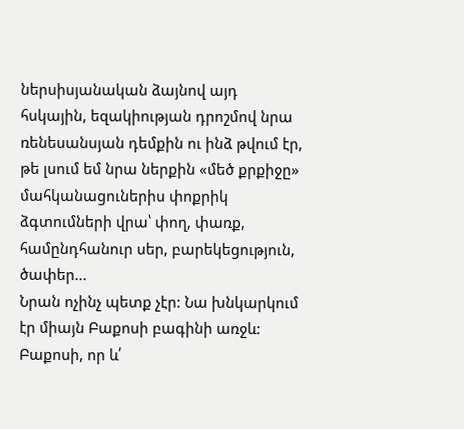ներսիսյանական ձայնով այդ հսկային, եզակիության դրոշմով նրա ռենեսանսյան դեմքին ու ինձ թվում էր, թե լսում եմ նրա ներքին «մեծ քրքիջը» մահկանացուներիս փոքրիկ ձգտումների վրա՝ փող, փառք, համընդհանուր սեր, բարեկեցություն, ծափեր...
Նրան ոչինչ պետք չէր: Նա խնկարկում էր միայն Բաքոսի բագինի առջև: Բաքոսի, որ և՛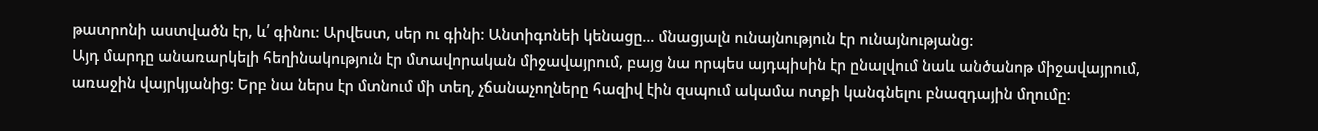թատրոնի աստվածն էր, և՛ գինու: Արվեստ, սեր ու գինի: Անտիգոնեի կենացը... մնացյալն ունայնություն էր ունայնությանց:
Այդ մարդը անառարկելի հեղինակություն էր մտավորական միջավայրում, բայց նա որպես այդպիսին էր ընալվում նաև անծանոթ միջավայրում, առաջին վայրկյանից: Երբ նա ներս էր մտնում մի տեղ, չճանաչողները հազիվ էին զսպում ակամա ոտքի կանգնելու բնազդային մղումը: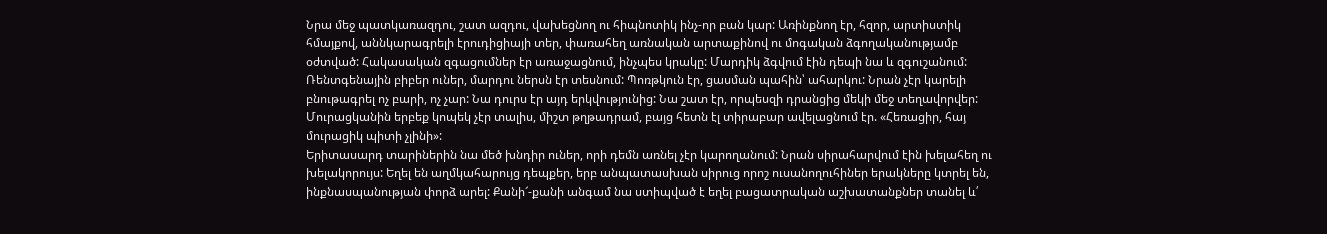Նրա մեջ պատկառազդու, շատ ազդու, վախեցնող ու հիպնոտիկ ինչ-որ բան կար: Առինքնող էր, հզոր, արտիստիկ հմայքով, աննկարագրելի էրուդիցիայի տեր, փառահեղ առնական արտաքինով ու մոգական ձգողականությամբ օժտված: Հակասական զգացումներ էր առաջացնում, ինչպես կրակը: Մարդիկ ձգվում էին դեպի նա և զգուշանում: Ռենտգենային բիբեր ուներ, մարդու ներսն էր տեսնում: Պոռթկուն էր, ցասման պահին՝ ահարկու: Նրան չէր կարելի բնութագրել ոչ բարի, ոչ չար: Նա դուրս էր այդ երկվությունից: Նա շատ էր, որպեսզի դրանցից մեկի մեջ տեղավորվեր: Մուրացկանին երբեք կոպեկ չէր տալիս, միշտ թղթադրամ, բայց հետն էլ տիրաբար ավելացնում էր. «Հեռացիր, հայ մուրացիկ պիտի չլինի»:
Երիտասարդ տարիներին նա մեծ խնդիր ուներ, որի դեմն առնել չէր կարողանում: Նրան սիրահարվում էին խելահեղ ու խելակորույս: Եղել են աղմկահարույց դեպքեր, երբ անպատասխան սիրուց որոշ ուսանողուհիներ երակները կտրել են, ինքնասպանության փորձ արել: Քանի՜-քանի անգամ նա ստիպված է եղել բացատրական աշխատանքներ տանել և՛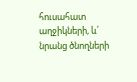հուսահատ աղջիկների, և՛ նրանց ծնողների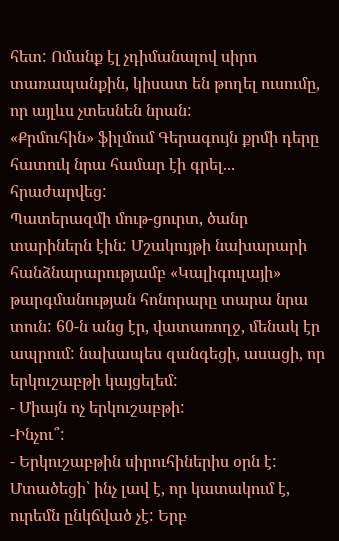հետ: Ոմանք էլ չդիմանալով սիրո տառապանքին, կիսատ են թողել ուսումը, որ այլևս չտեսնեն նրան:
«Քրմուհին» ֆիլմում Գերագույն քրմի դերը հատուկ նրա համար էի գրել... հրաժարվեց:
Պատերազմի մութ-ցուրտ, ծանր տարիներն էին: Մշակույթի նախարարի հանձնարարությամբ «Կալիգուլայի» թարգմանության հոնորարը տարա նրա տուն: 60-ն անց էր, վատառողջ, մենակ էր ապրում: նախապես զանգեցի, ասացի, որ երկուշաբթի կայցելեմ:
- Միայն ոչ երկուշաբթի:
-Ինչու՞:
- Երկուշաբթին սիրուհիներիս օրն է:
Մտածեցի՝ ինչ լավ է, որ կատակում է, ուրեմն ընկճված չէ: Երբ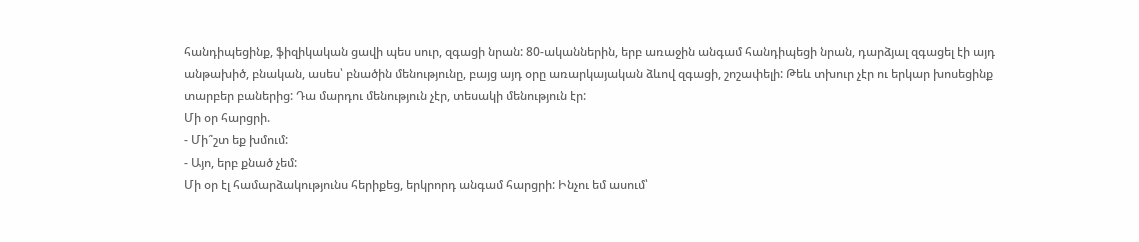հանդիպեցինք, ֆիզիկական ցավի պես սուր, զգացի նրան: 80-ականներին, երբ առաջին անգամ հանդիպեցի նրան, դարձյալ զգացել էի այդ անթախիծ, բնական, ասես՝ բնածին մենությունը, բայց այդ օրը առարկայական ձևով զգացի, շոշափելի: Թեև տխուր չէր ու երկար խոսեցինք տարբեր բաներից: Դա մարդու մենություն չէր, տեսակի մենություն էր:
Մի օր հարցրի.
- Մի՞շտ եք խմում:
- Այո, երբ քնած չեմ:
Մի օր էլ համարձակությունս հերիքեց, երկրորդ անգամ հարցրի: Ինչու եմ ասում՝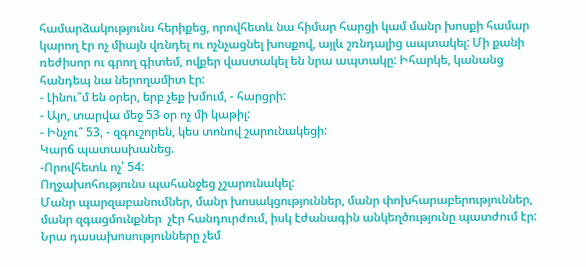համարձակությունս հերիքեց, որովհետև նա հիմար հարցի կամ մանր խոսքի համար կարող էր ոչ միայն վռնդել ու ոչնչացնել խոսքով, այլև շռնդալից ապտակել: Մի քանի ռեժիսոր ու գրող գիտեմ, ովքեր վաստակել են նրա ապտակը: Իհարկե, կանանց հանդեպ նա ներողամիտ էր:
- Լինու՞մ են օրեր, երբ չեք խմում, - հարցրի:
- Այո, տարվա մեջ 53 օր ոչ մի կաթիլ:
- Ինչու՞ 53, - զգուշորեն, կես տոնով շարունակեցի:
Կարճ պատասխանեց.
-Որովհետև ոչ՝ 54:
Ողջախոհությունս պահանջեց չշարունակել:
Մանր պարզաբանումներ, մանր խոսակցություններ, մանր փոխհարաբերություններ, մանր զգացմունքներ  չէր հանդուրժում, իսկ էժանագին անկեղծությունը պատժում էր:
Նրա դասախոսությունները չեմ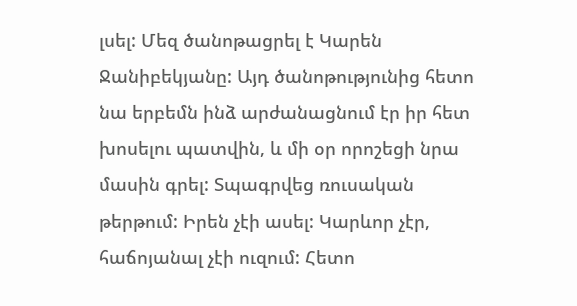լսել: Մեզ ծանոթացրել է Կարեն Ջանիբեկյանը: Այդ ծանոթությունից հետո նա երբեմն ինձ արժանացնում էր իր հետ խոսելու պատվին, և մի օր որոշեցի նրա մասին գրել: Տպագրվեց ռուսական թերթում: Իրեն չէի ասել: Կարևոր չէր, հաճոյանալ չէի ուզում: Հետո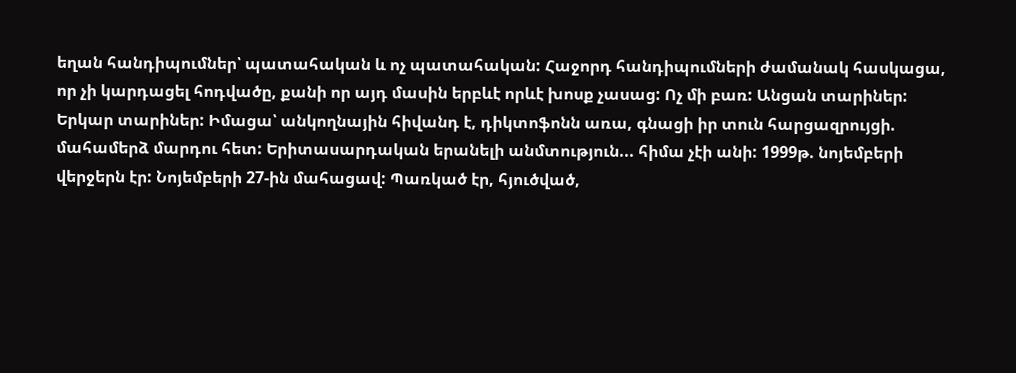եղան հանդիպումներ՝ պատահական և ոչ պատահական: Հաջորդ հանդիպումների ժամանակ հասկացա, որ չի կարդացել հոդվածը, քանի որ այդ մասին երբևէ որևէ խոսք չասաց: Ոչ մի բառ: Անցան տարիներ: Երկար տարիներ: Իմացա՝ անկողնային հիվանդ է, դիկտոֆոնն առա, գնացի իր տուն հարցազրույցի. մահամերձ մարդու հետ: Երիտասարդական երանելի անմտություն... հիմա չէի անի: 1999թ. նոյեմբերի վերջերն էր: Նոյեմբերի 27-ին մահացավ: Պառկած էր, հյուծված,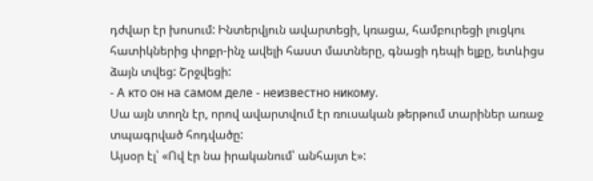դժվար էր խոսում: Ինտերվյուն ավարտեցի, կռացա, համբուրեցի լուցկու հատիկներից փոքր-ինչ ավելի հաստ մատները, գնացի դեպի ելքը, ետևիցս ձայն տվեց: Շրջվեցի:
- А кто он на самом деле - неизвестно никому.
Սա այն տողն էր, որով ավարտվում էր ռուսական թերթում տարիներ առաջ տպագրված հոդվածը:
Այսօր էլ՝ «Ով էր նա իրականում՝ անհայտ է»: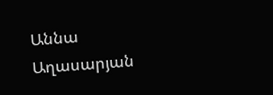Աննա Աղասարյան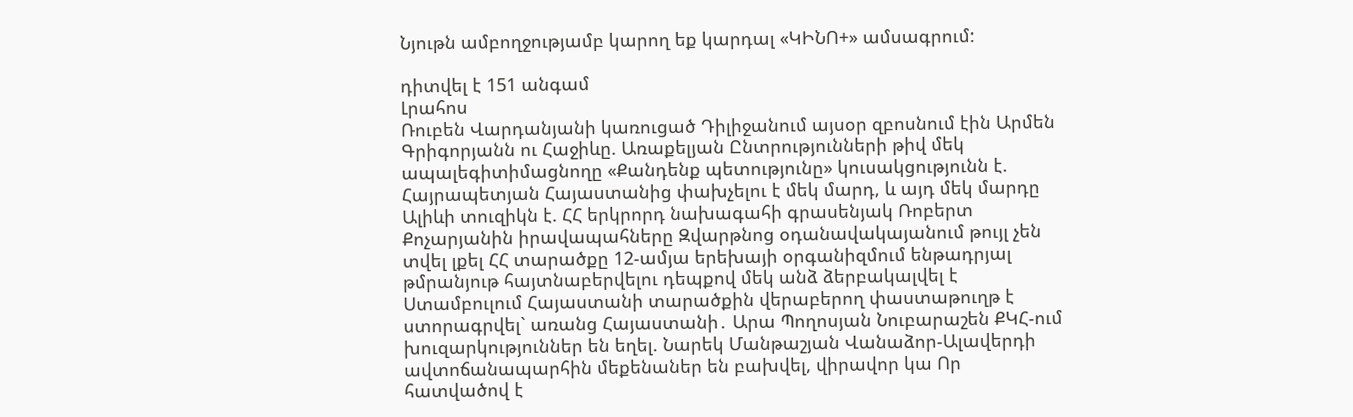Նյութն ամբողջությամբ կարող եք կարդալ «ԿԻՆՈ+» ամսագրում:

դիտվել է 151 անգամ
Լրահոս
Ռուբեն Վարդանյանի կառուցած Դիլիջանում այսօր զբոսնում էին Արմեն Գրիգորյանն ու Հաջիևը. Առաքելյան Ընտրությունների թիվ մեկ ապալեգիտիմացնողը «Քանդենք պետությունը» կուսակցությունն է. Հայրապետյան Հայաստանից փախչելու է մեկ մարդ, և այդ մեկ մարդը Ալիևի տուզիկն է. ՀՀ երկրորդ նախագահի գրասենյակ Ռոբերտ Քոչարյանին իրավապահները Զվարթնոց օդանավակայանում թույլ չեն տվել լքել ՀՀ տարածքը 12-ամյա երեխայի օրգանիզմում ենթադրյալ թմրանյութ հայտնաբերվելու դեպքով մեկ անձ ձերբակալվել է Ստամբուլում Հայաստանի տարածքին վերաբերող փաստաթուղթ է ստորագրվել` առանց Հայաստանի․ Արա Պողոսյան Նուբարաշեն ՔԿՀ-ում խուզարկություններ են եղել. Նարեկ Մանթաշյան Վանաձոր-Ալավերդի ավտոճանապարհին մեքենաներ են բախվել, վիրավոր կա Որ հատվածով է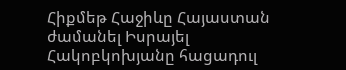Հիքմեթ Հաջիևը Հայաստան ժամանել Իսրայել Հակոբկոխյանը հացադուլ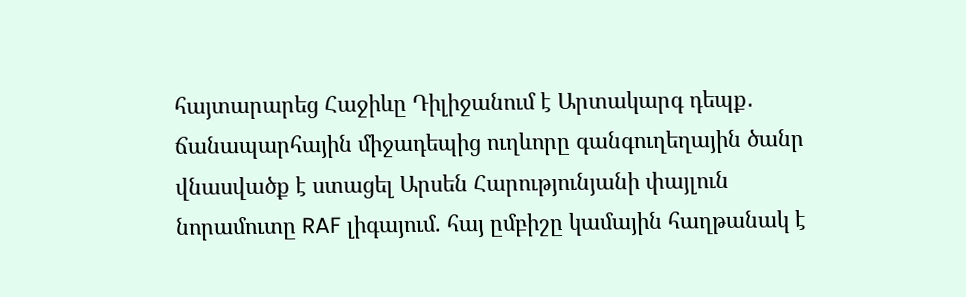հայտարարեց Հաջիևը Դիլիջանում է Արտակարգ դեպք․ ճանապարհային միջադեպից ուղևորը գանգուղեղային ծանր վնասվածք է ստացել Արսեն Հարությունյանի փայլուն նորամուտը RAF լիգայում. հայ ըմբիշը կամային հաղթանակ է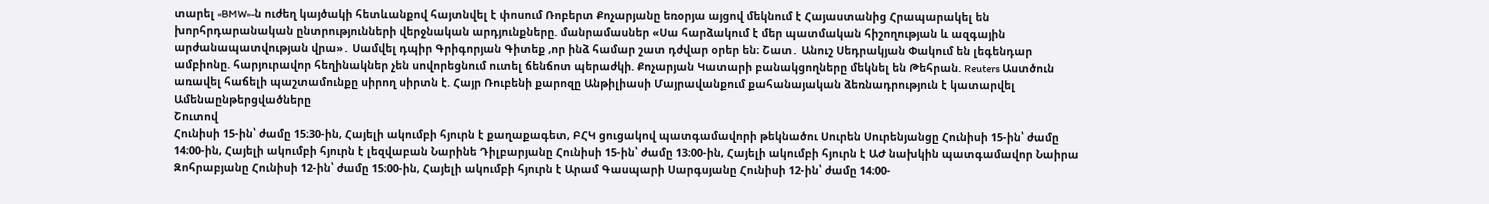տարել «BMW»-ն ուժեղ կայծակի հետևանքով հայտնվել է փոսում Ռոբերտ Քոչարյանը եռօրյա այցով մեկնում է Հայաստանից Հրապարակել են խորհրդարանական ընտրությունների վերջնական արդյունքները. մանրամասներ «Սա հարձակում է մեր պատմական հիշողության և ազգային արժանապատվության վրա»․ Սամվել դպիր Գրիգորյան Գիտեք ,որ ինձ համար շատ դժվար օրեր են։ Շատ․ Անուշ Սեդրակյան Փակում են լեգենդար ամբիոնը. հարյուրավոր հեղինակներ չեն սովորեցնում ուտել ճենճոտ պերաժկի. Քոչարյան Կատարի բանակցողները մեկնել են Թեհրան. Reuters Աստծուն առավել հաճելի պաշտամունքը սիրող սիրտն է. Հայր Ռուբենի քարոզը Անթիլիասի Մայրավանքում քահանայական ձեռնադրություն է կատարվել
Ամենաընթերցվածները
Շուտով
Հունիսի 15-ին՝ ժամը 15։30-ին, Հայելի ակումբի հյուրն է քաղաքագետ, ԲՀԿ ցուցակով պատգամավորի թեկնածու Սուրեն Սուրենյանցը Հունիսի 15-ին՝ ժամը 14։00-ին, Հայելի ակումբի հյուրն է լեզվաբան Նարինե Դիլբարյանը Հունիսի 15-ին՝ ժամը 13։00-ին, Հայելի ակումբի հյուրն է ԱԺ նախկին պատգամավոր Նաիրա Զոհրաբյանը Հունիսի 12-ին՝ ժամը 15։00-ին, Հայելի ակումբի հյուրն է Արամ Գասպարի Սարգսյանը Հունիսի 12-ին՝ ժամը 14։00-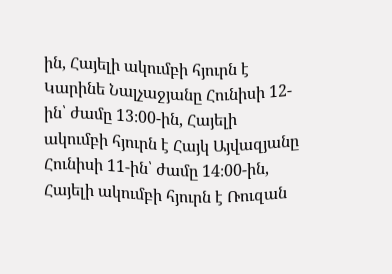ին, Հայելի ակումբի հյուրն է Կարինե Նալչաջյանը Հունիսի 12-ին՝ ժամը 13։00-ին, Հայելի ակումբի հյուրն է Հայկ Այվազյանը Հունիսի 11-ին՝ ժամը 14։00-ին, Հայելի ակումբի հյուրն է Ռուզան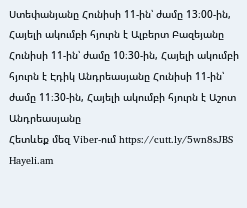Ստեփանյանը Հունիսի 11-ին՝ ժամը 13։00-ին, Հայելի ակումբի հյուրն է Ալբերտ Բազեյանը Հունիսի 11-ին՝ ժամը 10։30-ին, Հայելի ակումբի հյուրն է Էդիկ Անդրեասյանը Հունիսի 11-ին՝ ժամը 11։30-ին, Հայելի ակումբի հյուրն է Աշոտ Անդրեասյանը
Հետևեք մեզ Viber-ում https://cutt.ly/5wn8sJBS
Hayeli.am